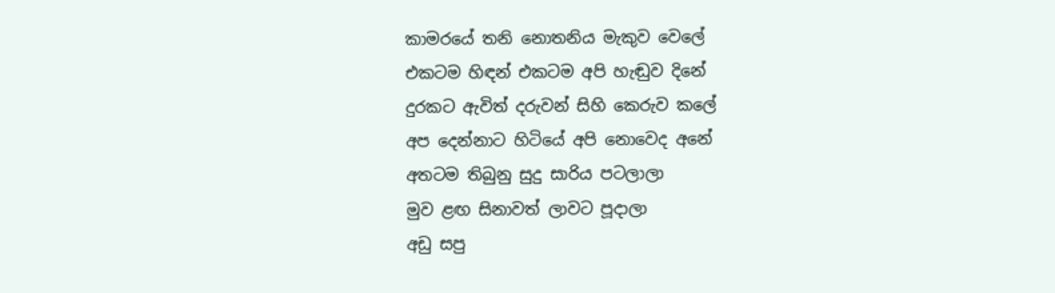කාමරයේ තනි නොතනිය මැකුව වෙලේ
එකටම හිඳන් එකටම අපි හැඬුව දිනේ
දුරකට ඇවිත් දරුවන් සිහි කෙරුව කලේ
අප දෙන්නාට හිටියේ අපි නොවෙද අනේ
අතටම තිබුනු සුදු සාරිය පටලාලා
මුව ළඟ සිනාවත් ලාවට පූදාලා
අඩු සපු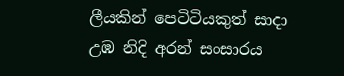ලීයකින් පෙටිටියකුත් සාදා
උඹ නිදි අරන් සංසාරය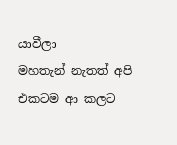යාවීලා
මහතැන් නැතත් අපි එකටම ආ කලට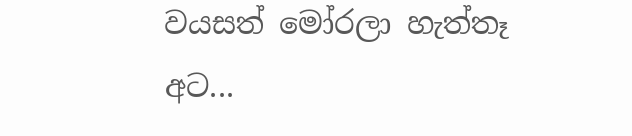වයසත් මෝරලා හැත්තෑ අට...